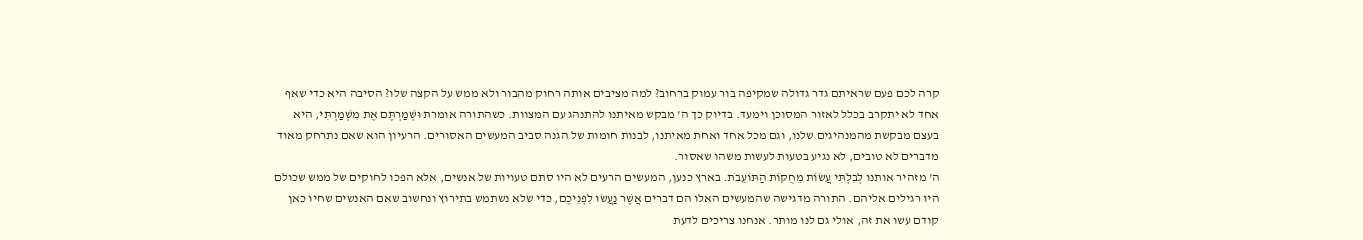קרה לכם פעם שראיתם גדר גדולה שמקיפה בור עמוק ברחוב? למה מציבים אותה רחוק מהבור ולא ממש על הקצה שלו? הסיבה היא כדי שאף אחד לא יתקרב בכלל לאזור המסוכן וימעד. בדיוק כך ה' מבקש מאיתנו להתנהג עם המצוות. כשהתורה אומרת וּשְׁמַרְתֶּם אֶת מִשְׁמַרְתִּי, היא בעצם מבקשת מהמנהיגים שלנו, וגם מכל אחד ואחת מאיתנו, לבנות חומות של הגנה סביב המעשים האסורים. הרעיון הוא שאם נתרחק מאוד מדברים לא טובים, לא נגיע בטעות לעשות משהו שאסור.
ה' מזהיר אותנו לְבִלְתִּי עֲשׂוֹת מֵחֻקּוֹת הַתּוֹעֵבֹת. בארץ כנען, המעשים הרעים לא היו סתם טעויות של אנשים, אלא הפכו לחוקים של ממש שכולם היו רגילים אליהם. התורה מדגישה שהמעשים האלו הם דברים אֲשֶׁר נַעֲשׂוּ לִפְנֵיכֶם, כדי שלא נשתמש בתירוץ ונחשוב שאם האנשים שחיו כאן קודם עשו את זה, אולי גם לנו מותר. אנחנו צריכים לדעת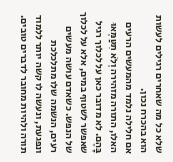שלא כל מה שאחרים רגילים לעשות הוא בהכרח נכון.
אם חלילה נלמד מהמעשים הרעים האלו, התורה מזהירה וְלֹא תִטַּמְּאוּ בָּהֶם. לא מדובר כאן על לכלוך רגיל שאפשר לשטוף במים, אלא על לכלוך של הנפש. כשאדם עושה מעשים רעים, הנשמה שלו מתלכלכת ונפגעת, ונעשה לו קשה יותר ללמוד תורה ולהיות מחובר לדברים טובים.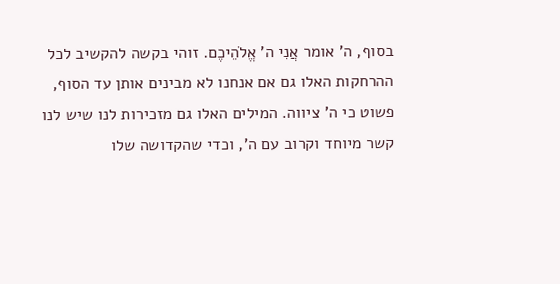בסוף, ה' אומר אֲנִי ה' אֱלֹהֵיכֶם. זוהי בקשה להקשיב לכל ההרחקות האלו גם אם אנחנו לא מבינים אותן עד הסוף, פשוט כי ה' ציווה. המילים האלו גם מזכירות לנו שיש לנו קשר מיוחד וקרוב עם ה', וכדי שהקדושה שלו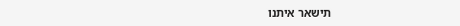תישאר איתנו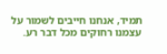תמיד, אנחנו חייבים לשמור על עצמנו רחוקים מכל דבר רע.